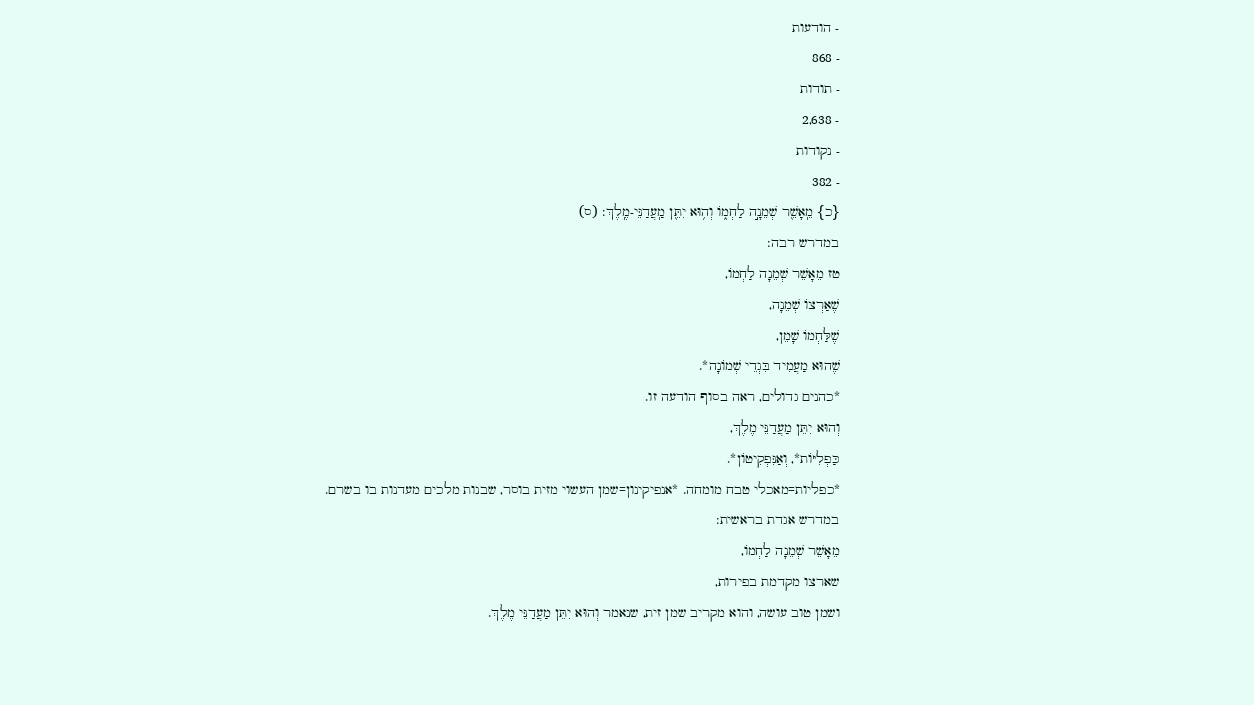- הודעות
- 868
- תודות
- 2,638
- נקודות
- 382
{כ} מֵֽאָשֵׁ֖ר שְׁמֵנָ֣ה לַחְמ֑וֹ וְה֥וּא יִתֵּ֖ן מַֽעֲדַנֵּי-מֶֽלֶךְ: (ס)
במדרש רבה:
טז מֵאָשֵׁר שְׁמֵנָה לַחְמוֹ,
שֶׁאַרְצוֹ שְׁמֵנָה,
שֶׁלַּחְמוֹ שָׁמֵן,
שֶׁהוּא מַעֲמִיד בִּגְדֵי שְׁמוֹנָה*.
*כהנים גדולים, ראה בסוף הודעה זו.
וְהוּא יִתֵּן מַעֲדַנֵּי מֶלֶךְ,
כַּפְלִיּוֹת*, וְאַנִּפְקִיטוֹן*.
*כפליות=מאכלי טבח מומחה. *אנפיקינון=שמן העשוי מזית בוסר, שבנות מלכים מעדנות בו בשרם.
במדרש אגדת בראשית:
מֵאָשֵׁר שְׁמֵנָה לַחְמוֹ,
שארצו מקדמת בפירות,
ושמן טוב עושה, והוא מקריב שמן זית, שנאמר וְהוּא יִתֵּן מַעֲדַנֵּי מֶלֶךְ.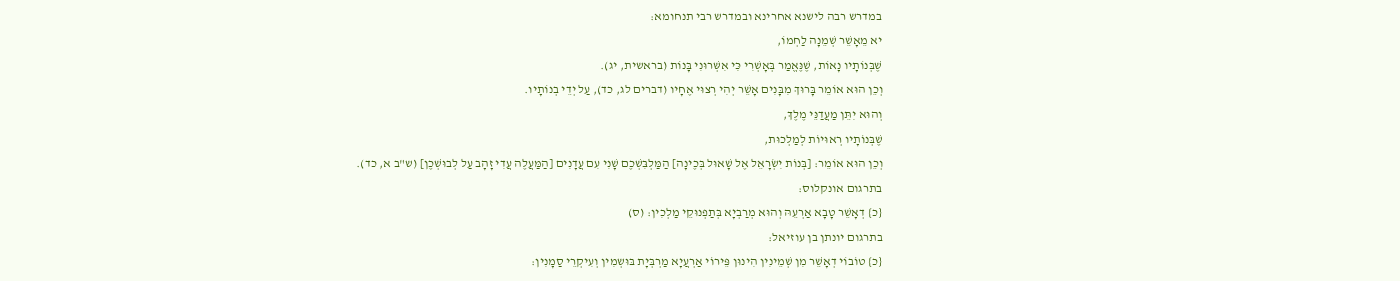במדרש רבה לישנא אחרינא ובמדרש רבי תנחומא:
יא מֵאָשֵׁר שְׁמֵנָה לַחְמוֹ,
שֶׁבְּנוֹתָיו נָאוֹת, שֶׁנֶּאֱמַר בְּאָשְׁרִי כִּי אִשְּׁרוּנִי בָּנוֹת (בראשית, יג).
וְכֵן הוּא אוֹמֵר בָּרוּךְ מִבָּנִים אָשֵׁר יְהִי רְצוּי אֶחָיו (דברים לג, כד), עַל יְדֵי בְנוֹתָיו.
וְהוּא יִתֵּן מַעֲדַנֵּי מֶלֶךְ,
שֶׁבְּנוֹתָיו רְאוּיוֹת לְמַלְכוּת,
וְכֵן הוּא אוֹמֵר: [בְּנוֹת יִשְׂרָאֵל אֶל שָׁאוּל בְּכֶינָה] הַמַּלְבִּשְׁכֶם שָׁנִי עִם עֲדָנִים [הַמַּעֲלֶה עֲדִי זָהָב עַל לְבוּשְׁכֶן] (ש"ב א, כד).
בתרגום אונקלוס:
{כ} דְאָשֵׁר טָבָא אַרְעֵהּ וְהוּא מְרַבְיָא בְּתַפְנוּקֵי מַלְכִין: (ס)
בתרגום יונתן בן עוזיאל:
{כ} טוֹבוֹי דְאָשֵׁר מִן שְׁמֵינִין הִינוּן פֵּירוֹי אַרְעֲיָא מַרְבְּיָת בּוּשְמִין וְעִיקְרֵי סַמָנִין: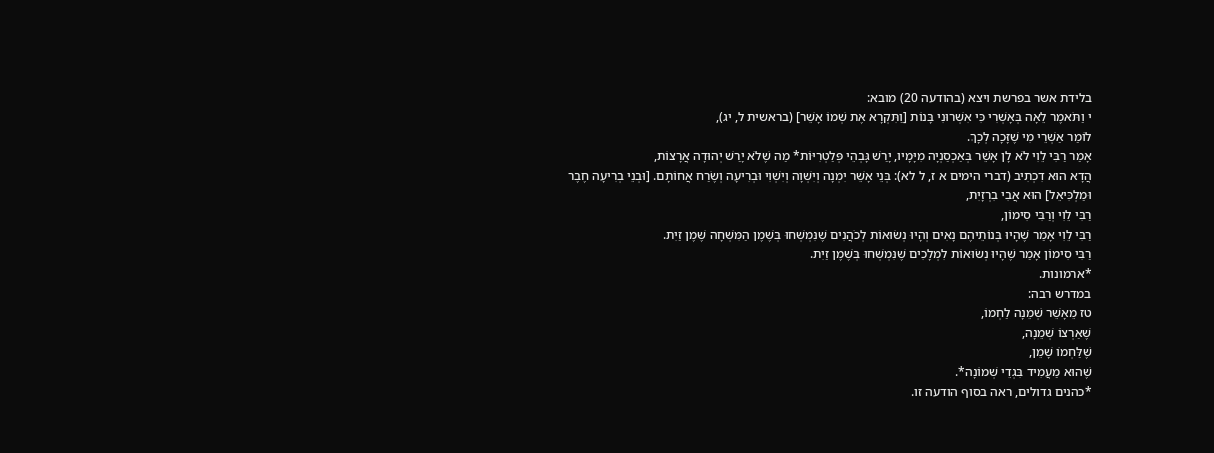בלידת אשר בפרשת ויצא (בהודעה 20) מובא:
י וַתֹּאמֶר לֵאָה בְּאָשְׁרִי כִּי אִשְׁרוּנִי בָּנוֹת [וַתִּקְרָא אֶת שְׁמוֹ אָשֵׁר] (בראשית ל, יג),
לוֹמַר אַשְׁרֵי מִי שֶׁזָּכָה לְכָךְ.
אָמַר רַבִּי לֵוִי לֹא לָן אָשֵׁר בְּאַכְסַנְיָה מִיָּמָיו, יָרַשׁ גָּבְהֵי פְּלַטְרִיּוֹת* מַה שֶׁלֹא יָרַשׁ יְהוּדָה אֲרָצוֹת,
הֲדָא הוּא דִכְתִיב (דברי הימים א ז, ל לא): בְּנֵי אָשֵׁר יִמְנָה וְיִשְׁוָה וְיִשְׁוִי וּבְרִיעָה וְשֶׂרַח אֲחוֹתָם. [וּבְנֵי בְרִיעָה חֶבֶר וּמַלְכִּיאֵל] הוּא אֲבִי בִרְזָיִת,
רַבִּי לֵוִי וְרַבִּי סִימוֹן,
רַבִּי לֵוִי אָמַר שֶׁהָיוּ בְּנוֹתֵיהֶם נָאִים וְהָיוּ נְשׂוּאוֹת לְכֹהֲנִים שֶׁנִּמְשְׁחוּ בְּשֶׁמֶן הַמִּשְׁחָה שֶׁמֶן זַיִת.
רַבִּי סִימוֹן אָמַר שֶׁהָיוּ נְשׂוּאוֹת לִמְלָכִים שֶׁנִּמְשְׁחוּ בְּשֶׁמֶן זַיִת.
*ארמונות.
במדרש רבה:
טז מֵאָשֵׁר שְׁמֵנָה לַחְמוֹ,
שֶׁאַרְצוֹ שְׁמֵנָה,
שֶׁלַּחְמוֹ שָׁמֵן,
שֶׁהוּא מַעֲמִיד בִּגְדֵי שְׁמוֹנָה*.
*כהנים גדולים, ראה בסוף הודעה זו.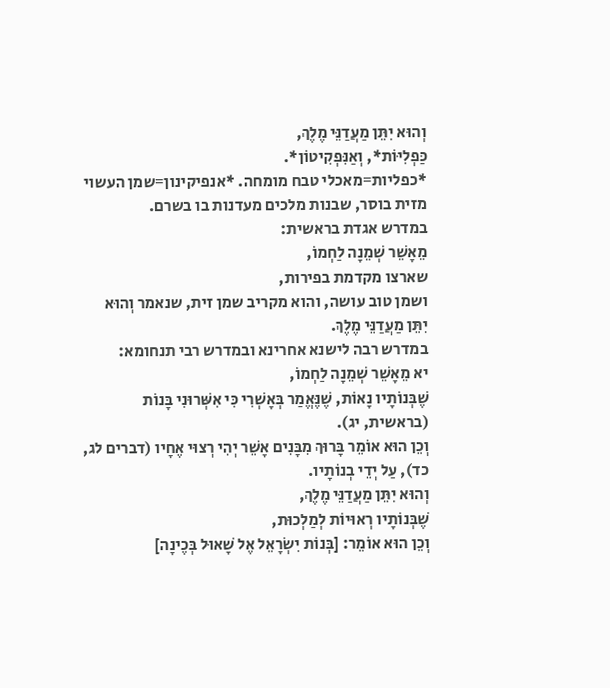וְהוּא יִתֵּן מַעֲדַנֵּי מֶלֶךְ,
כַּפְלִיּוֹת*, וְאַנִּפְקִיטוֹן*.
*כפליות=מאכלי טבח מומחה. *אנפיקינון=שמן העשוי מזית בוסר, שבנות מלכים מעדנות בו בשרם.
במדרש אגדת בראשית:
מֵאָשֵׁר שְׁמֵנָה לַחְמוֹ,
שארצו מקדמת בפירות,
ושמן טוב עושה, והוא מקריב שמן זית, שנאמר וְהוּא יִתֵּן מַעֲדַנֵּי מֶלֶךְ.
במדרש רבה לישנא אחרינא ובמדרש רבי תנחומא:
יא מֵאָשֵׁר שְׁמֵנָה לַחְמוֹ,
שֶׁבְּנוֹתָיו נָאוֹת, שֶׁנֶּאֱמַר בְּאָשְׁרִי כִּי אִשְּׁרוּנִי בָּנוֹת (בראשית, יג).
וְכֵן הוּא אוֹמֵר בָּרוּךְ מִבָּנִים אָשֵׁר יְהִי רְצוּי אֶחָיו (דברים לג, כד), עַל יְדֵי בְנוֹתָיו.
וְהוּא יִתֵּן מַעֲדַנֵּי מֶלֶךְ,
שֶׁבְּנוֹתָיו רְאוּיוֹת לְמַלְכוּת,
וְכֵן הוּא אוֹמֵר: [בְּנוֹת יִשְׂרָאֵל אֶל שָׁאוּל בְּכֶינָה]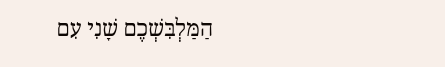הַמַּלְבִּשְׁכֶם שָׁנִי עִם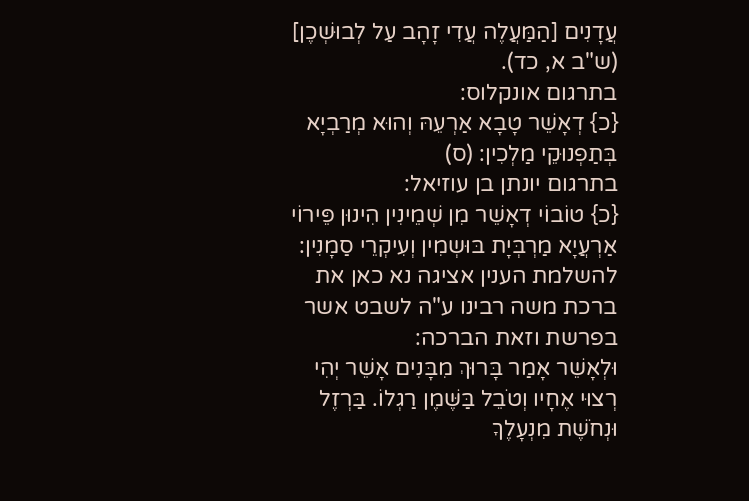עֲדָנִים [הַמַּעֲלֶה עֲדִי זָהָב עַל לְבוּשְׁכֶן] (ש"ב א, כד).
בתרגום אונקלוס:
{כ} דְאָשֵׁר טָבָא אַרְעֵהּ וְהוּא מְרַבְיָא בְּתַפְנוּקֵי מַלְכִין: (ס)
בתרגום יונתן בן עוזיאל:
{כ} טוֹבוֹי דְאָשֵׁר מִן שְׁמֵינִין הִינוּן פֵּירוֹי אַרְעֲיָא מַרְבְּיָת בּוּשְמִין וְעִיקְרֵי סַמָנִין:
להשלמת הענין אציגה נא כאן את ברכת משה רבינו ע"ה לשבט אשר בפרשת וזאת הברכה:
וּלְאָשֵׁר אָמַר בָּרוּךְ מִבָּנִים אָשֵׁר יְהִי רְצוּי אֶחָיו וְטֹבֵל בַּשֶּׁמֶן רַגְלוֹ. בַּרְזֶל וּנְחֹשֶׁת מִנְעָלֶךָ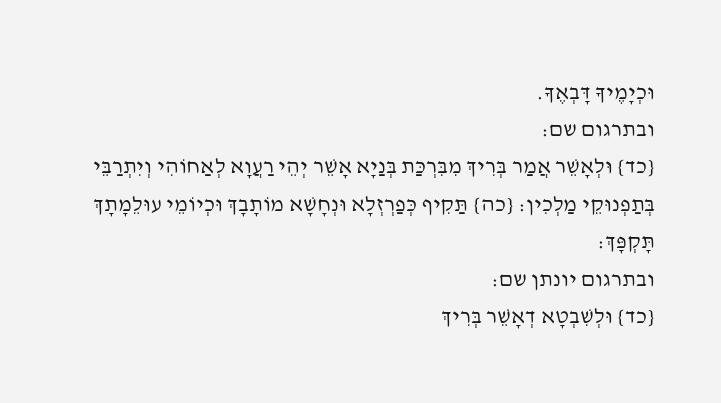וּכְיָמֶיךָ דָּבְאֶךָ.
ובתרגום שם:
{כד} וּלְאָשֵׁר אֲמַר בְּרִיךְ מִבִּרְכַּת בְּנַיָא אָשֵׁר יְהֵי רַעֲוָא לְאַחוֹהִי וְיִתְרַבֵּי בְּתַפְנוּקֵי מַלְכִין: {כה} תַּקִיף כְּפַרְזְלָא וּנְחָשָׁא מוֹתָבָךְ וּכְיוֹמֵי עוּלֵמָתָךְ תָּקְפָּךְ:
ובתרגום יונתן שם:
{כד} וּלְשִׁבְטָא דְאָשֵׁר בְּרִיךְ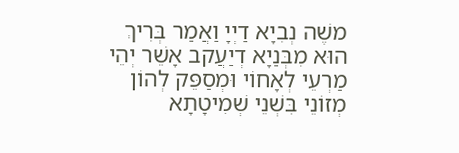משֶׁה נְבִיָא דַיְיָ וַאֲמַר בְּרִיךְ הוּא מִבְּנַיָא דְיַעֲקב אָשֵׁר יְהֵי מַרְעֵי לְאָחוֹי וּמְסַפֵּק לְהוֹן מְזוֹנֵי בִּשְׁנֵי שְׁמִיטָתָא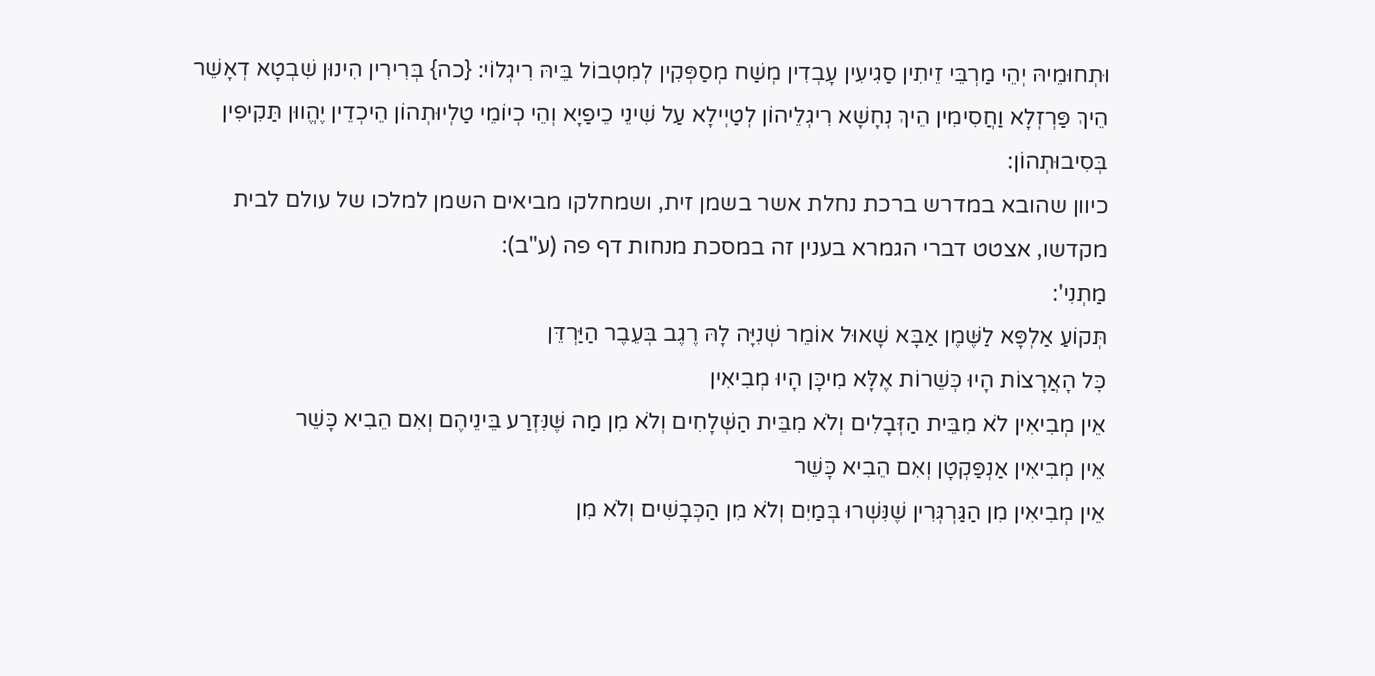וּתְחוּמֵיהּ יְהֵי מַרְבֵּי זֵיתִין סַגִיעִין עָבְדִין מְשַׁח מְסַפְּקִין לְמִטְבוֹל בֵּיהּ רִיגְלוֹי: {כה} בְּרִירִין הִינוּן שִׁבְטָא דְאָשֵׁר הֵיךְ פַּרְזְלָא וַחֲסִימִין הֵיךְ נְחָשָׁא רִיגְלֵיהוֹן לְטַיְילָא עַל שִׁינֵי כֵיפַיָא וְהֵי כְיוֹמֵי טַלְיוּתְהוֹן הֵיכְדֵין יֶהֱווּן תַּקִיפִין בְּסִיבוּתְהוֹן:
כיוון שהובא במדרש ברכת נחלת אשר בשמן זית, ושמחלקו מביאים השמן למלכו של עולם לבית מקדשו, אצטט דברי הגמרא בענין זה במסכת מנחות דף פה (ע"ב):
מַתְנִי':
תְּקוֹעַ אַלְפָּא לַשֶּׁמֶן אַבָּא שָׁאוּל אוֹמֵר שְׁנִיָּה לָהּ רֶגֶב בְּעֵבֶר הַיַּרְדֵּן
כׇּל הָאֲרָצוֹת הָיוּ כְּשֵׁרוֹת אֶלָּא מִיכָּן הָיוּ מְבִיאִין
אֵין מְבִיאִין לֹא מִבֵּית הַזְּבָלִים וְלֹא מִבֵּית הַשְּׁלָחִים וְלֹא מִן מַה שֶּׁנִּזְרַע בֵּינֵיהֶם וְאִם הֵבִיא כָּשֵׁר
אֵין מְבִיאִין אַנְפַּקְטָן וְאִם הֵבִיא כָּשֵׁר
אֵין מְבִיאִין מִן הַגַּרְגְּרִין שֶׁנִּשְׁרוּ בְּמַיִם וְלֹא מִן הַכְּבָשִׁים וְלֹא מִן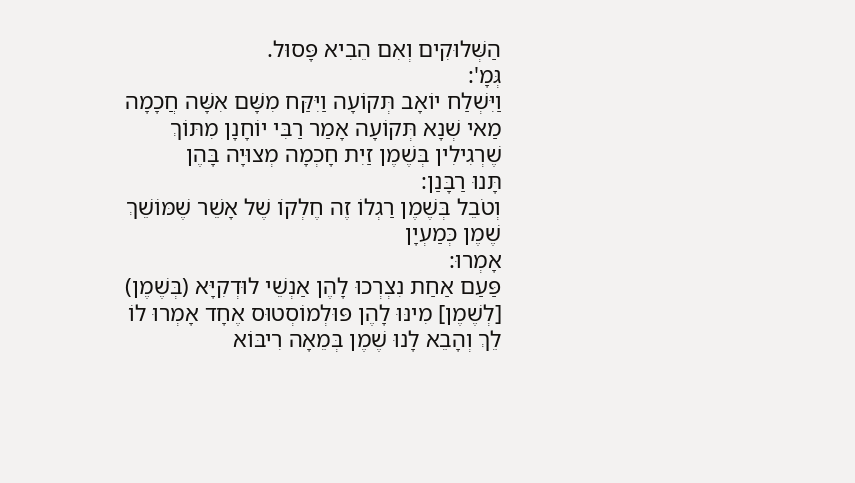הַשְּׁלוּקִים וְאִם הֵבִיא פָּסוּל.
גְּמָ':
וַיִּשְׁלַח יוֹאָב תְּקוֹעָה וַיִּקַּח מִשָּׁם אִשָּׁה חֲכָמָה
מַאי שְׁנָא תְּקוֹעָה אָמַר רַבִּי יוֹחָנָן מִתּוֹךְ שֶׁרְגִילִין בְּשֶׁמֶן זַיִת חָכְמָה מְצוּיָה בָּהֶן
תָּנוּ רַבָּנַן:
וְטֹבֵל בְּשֶׁמֶן רַגְלוֹ זֶה חֶלְקוֹ שֶׁל אָשֵׁר שֶׁמּוֹשֵׁךְ שֶׁמֶן כְּמַעְיָן
אָמְרוּ:
פַּעַם אַחַת נִצְרְכוּ לָהֶן אַנְשֵׁי לוּדְקִיָּא (בְּשֶׁמֶן) [לְשֶׁמֶן] מִינּוּ לָהֶן פּוּלְמוֹסְטוּס אֶחָד אָמְרוּ לוֹ לֵךְ וְהָבֵא לָנוּ שֶׁמֶן בְּמֵאָה רִיבּוֹא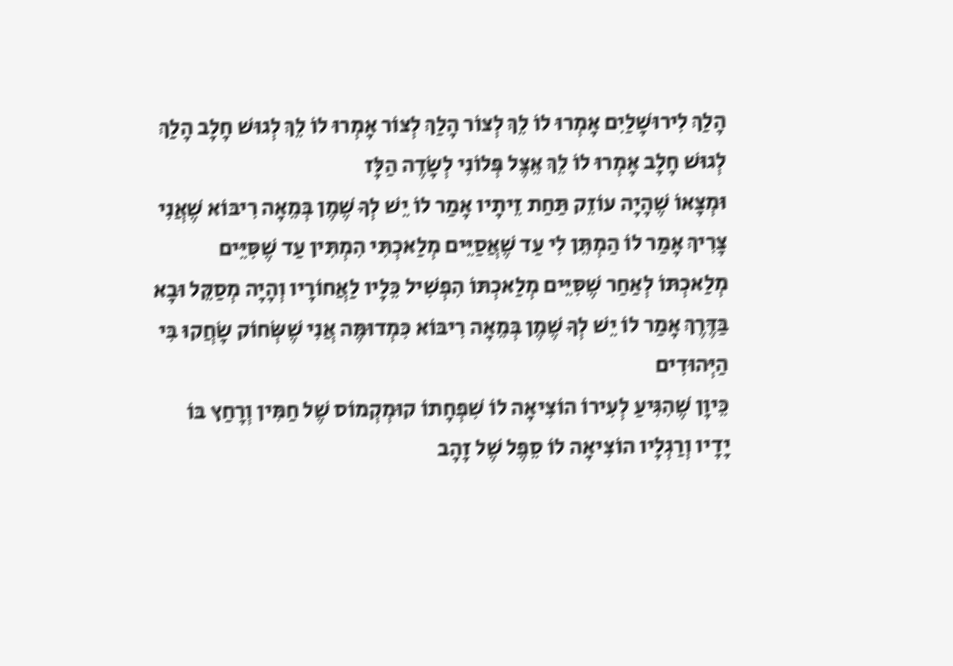הָלַךְ לִירוּשָׁלַיִם אָמְרוּ לוֹ לֵךְ לְצוֹר הָלַךְ לְצוֹר אָמְרוּ לוֹ לֵךְ לְגוּשׁ חָלָב הָלַךְ לְגוּשׁ חָלָב אָמְרוּ לוֹ לֵךְ אֵצֶל פְּלוֹנִי לְשָׂדֶה הַלָּז
וּמְצָאוֹ שֶׁהָיָה עוֹזֵק תַּחַת זֵיתָיו אָמַר לוֹ יֵשׁ לְךָ שֶׁמֶן בְּמֵאָה רִיבּוֹא שֶׁאֲנִי צָרִיךְ אָמַר לוֹ הַמְתֵּן לִי עַד שֶׁאֲסַיֵּים מְלַאכְתִּי הִמְתִּין עַד שֶׁסִּיֵּים מְלַאכְתּוֹ לְאַחַר שֶׁסִּיֵּים מְלַאכְתּוֹ הִפְשִׁיל כֵּלָיו לַאֲחוֹרָיו וְהָיָה מְסַקֵּל וּבָא בַּדֶּרֶךְ אָמַר לוֹ יֵשׁ לְךָ שֶׁמֶן בְּמֵאָה רִיבּוֹא כִּמְדוּמֶּה אֲנִי שֶׁשְּׂחוֹק שָׂחֲקוּ בִּי הַיְּהוּדִים
כֵּיוָן שֶׁהִגִּיעַ לְעִירוֹ הוֹצִיאָה לוֹ שִׁפְחָתוֹ קוּמְקְמוֹס שֶׁל חַמִּין וְרָחַץ בּוֹ יָדָיו וְרַגְלָיו הוֹצִיאָה לוֹ סֵפֶל שֶׁל זָהָב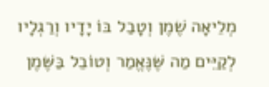מְלֵיאָה שֶׁמֶן וְטָבַל בּוֹ יָדָיו וְרַגְלָיו לְקַיֵּים מַה שֶּׁנֶּאֱמַר וְטוֹבֵל בַּשֶּׁמֶן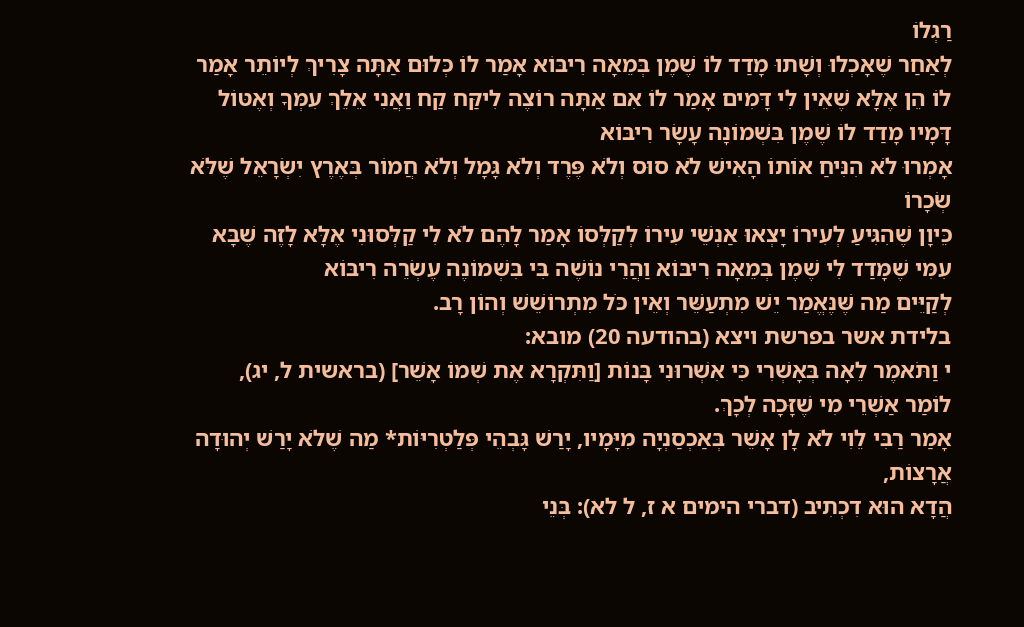רַגְלוֹ
לְאַחַר שֶׁאָכְלוּ וְשָׁתוּ מָדַד לוֹ שֶׁמֶן בְּמֵאָה רִיבּוֹא אָמַר לוֹ כְּלוּם אַתָּה צָרִיךְ לְיוֹתֵר אָמַר לוֹ הֵן אֶלָּא שֶׁאֵין לִי דָּמִים אָמַר לוֹ אִם אַתָּה רוֹצֶה לִיקַּח קַח וַאֲנִי אֵלֵךְ עִמְּךָ וְאֶטּוֹל דָּמָיו מָדַד לוֹ שֶׁמֶן בִּשְׁמוֹנָה עָשָׂר רִיבּוֹא
אָמְרוּ לֹא הִנִּיחַ אוֹתוֹ הָאִישׁ לֹא סוּס וְלֹא פֶּרֶד וְלֹא גָּמָל וְלֹא חֲמוֹר בְּאֶרֶץ יִשְׂרָאֵל שֶׁלֹּא שְׂכָרוֹ
כֵּיוָן שֶׁהִגִּיעַ לְעִירוֹ יָצְאוּ אַנְשֵׁי עִירוֹ לְקַלְּסוֹ אָמַר לָהֶם לֹא לִי קַלְּסוּנִי אֶלָּא לָזֶה שֶׁבָּא עִמִּי שֶׁמָּדַד לִי שֶׁמֶן בְּמֵאָה רִיבּוֹא וַהֲרֵי נוֹשֶׁה בִּי בִּשְׁמוֹנֶה עֶשְׂרֵה רִיבּוֹא
לְקַיֵּים מַה שֶּׁנֶּאֱמַר יֵשׁ מִתְעַשֵּׁר וְאֵין כֹּל מִתְרוֹשֵׁשׁ וְהוֹן רָב.
בלידת אשר בפרשת ויצא (בהודעה 20) מובא:
י וַתֹּאמֶר לֵאָה בְּאָשְׁרִי כִּי אִשְׁרוּנִי בָּנוֹת [וַתִּקְרָא אֶת שְׁמוֹ אָשֵׁר] (בראשית ל, יג),
לוֹמַר אַשְׁרֵי מִי שֶׁזָּכָה לְכָךְ.
אָמַר רַבִּי לֵוִי לֹא לָן אָשֵׁר בְּאַכְסַנְיָה מִיָּמָיו, יָרַשׁ גָּבְהֵי פְּלַטְרִיּוֹת* מַה שֶׁלֹא יָרַשׁ יְהוּדָה אֲרָצוֹת,
הֲדָא הוּא דִכְתִיב (דברי הימים א ז, ל לא): בְּנֵי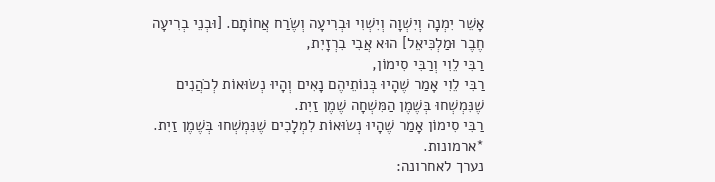אָשֵׁר יִמְנָה וְיִשְׁוָה וְיִשְׁוִי וּבְרִיעָה וְשֶׂרַח אֲחוֹתָם. [וּבְנֵי בְרִיעָה חֶבֶר וּמַלְכִּיאֵל] הוּא אֲבִי בִרְזָיִת,
רַבִּי לֵוִי וְרַבִּי סִימוֹן,
רַבִּי לֵוִי אָמַר שֶׁהָיוּ בְּנוֹתֵיהֶם נָאִים וְהָיוּ נְשׂוּאוֹת לְכֹהֲנִים שֶׁנִּמְשְׁחוּ בְּשֶׁמֶן הַמִּשְׁחָה שֶׁמֶן זַיִת.
רַבִּי סִימוֹן אָמַר שֶׁהָיוּ נְשׂוּאוֹת לִמְלָכִים שֶׁנִּמְשְׁחוּ בְּשֶׁמֶן זַיִת.
*ארמונות.
נערך לאחרונה: